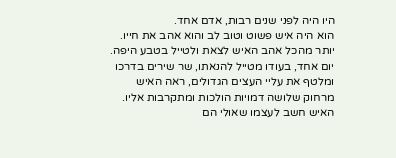היו היה לפני שנים רבות, אדם אחד.
הוא היה איש פשוט וטוב לב והוא אהב את חייו.
יותר מהכל אהב האיש לצאת ולטייל בטבע היפה.
יום אחד, בעודו מטייל להנאתו, שר שירים בדרכו ומלטף את עליי העצים הגדולים, ראה האיש מרחוק שלושה דמויות הולכות ומתקרבות אליו.
האיש חשב לעצמו שאולי הם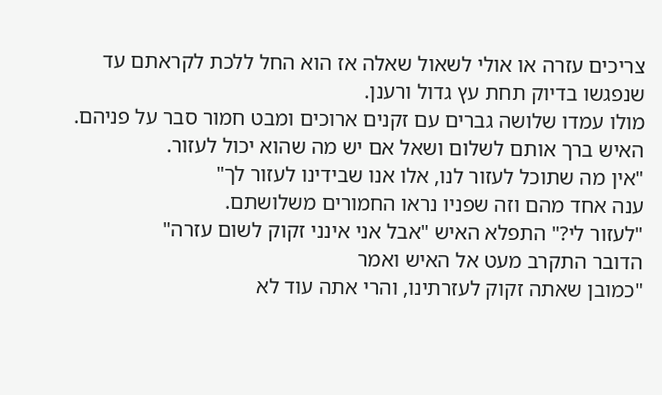צריכים עזרה או אולי לשאול שאלה אז הוא החל ללכת לקראתם עד שנפגשו בדיוק תחת עץ גדול ורענן.
מולו עמדו שלושה גברים עם זקנים ארוכים ומבט חמור סבר על פניהם.
האיש ברך אותם לשלום ושאל אם יש מה שהוא יכול לעזור.
"אין מה שתוכל לעזור לנו, אלו אנו שבידינו לעזור לך"
ענה אחד מהם וזה שפניו נראו החמורים משלושתם.
"לעזור לי?" התפלא האיש "אבל אני אינני זקוק לשום עזרה"
הדובר התקרב מעט אל האיש ואמר
"כמובן שאתה זקוק לעזרתינו, והרי אתה עוד לא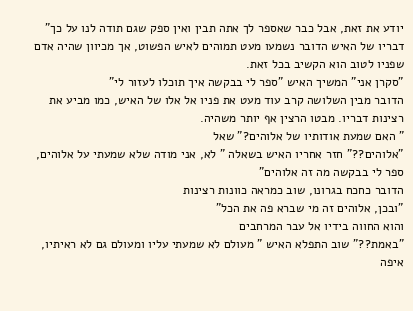יודע את זאת, אבל כבר שאספר לך אתה תבין ואין ספק שגם תודה לנו על כך"
דבריו של האיש הדובר נשמעו מעט תמוהים לאיש הפשוט, אך מכיוון שהיה אדם שפניו לטוב הוא הקשיב בכל זאת.
"סקרן אני" המשיך האיש "ספר לי בבקשה איך תוכלו לעזור לי"
הדובר מבין השלושה קרב עוד מעט את פניו אל אלו של האיש, כמו מביע את רצינות דבריו. מבטו הרצין אף יותר משהיה.
" האם שמעת אודותיו של אלוהים?" שאל
"אלוהים??" חזר אחריו האיש בשאלה " לא, אני מודה שלא שמעתי על אלוהים, ספר לי בבקשה מה זה אלוהים"
הדובר כחכח בגרונו, שוב כמראה כוונות רצינות
"ובכן, אלוהים זה מי שברא פה את הכל"
והוא החווה בידיו אל עבר המרחבים
"באמת??" שוב התפלא האיש " מעולם לא שמעתי עליו ומעולם גם לא ראיתיו, איפה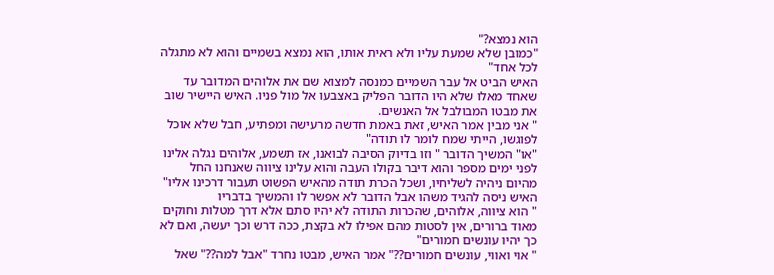הוא נמצא?"
"כמובן שלא שמעת עליו ולא ראית אותו, הוא נמצא בשמיים והוא לא מתגלה לכל אחד"
האיש הביט אל עבר השמיים כמנסה למצוא שם את אלוהים המדובר עד שאחד מאלו שלא היו הדובר הפליק באצבעו אל מול פניו. האיש היישיר שוב את מבטו המבולבל אל האנשים.
" אני מבין אמר האיש, זאת באמת חדשה מרעישה ומפתיע, חבל שלא אוכל לפוגשו, הייתי שמח לומר לו תודה"
"או" המשיך הדובר " וזו בדיוק הסיבה לבואנו, אז תשמע, אלוהים נגלה אלינו לפני ימים מספר והוא דיבר בקולו העבה והוא עלינו ציווה שאנחנו החל מהיום ניהיה לשליחיו, ושכל הכרת תודה מהאיש הפשוט תעבור דרכינו אליו"
האיש ניסה להגיד משהו אבל הדובר לא אפשר לו והמשיך בדבריו
" הוא ציווה, אלוהים, שהכרות התודה לא יהיו סתם אלא דרך מטלות וחוקים מאוד ברורים, אין לסטות מהם אפילו לא בקצת, ככה דרש וכך יעשה, ואם לא כך יהיו עונשים חמורים"
" אוי ואווי, עונשים חמורים??" אמר האיש, מבטו נחרד "אבל למה??" שאל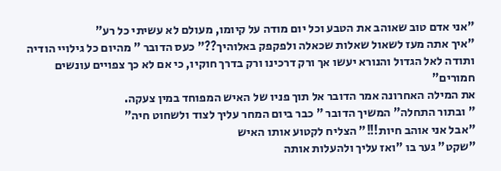"אני אדם טוב שאוהב את הטבע וכל יום מודה על קיומו, מעולם לא עשיתי כל רע"
"איך אתה מעז לשאול שאלות שכאלה ולפקפק באלוהיך??" כעס הדובר " מהיום כל גילויי הודיה ותודה לאל הגדול והנורא יעשו אך ורק דרכינו ורק בדרך חוקיו, כי אם לא כך צפויים עונשים חמורים"
את המילה האחרונה אמר הדובר אל תוך פניו של האיש המפוחד במין צעקה.
" ובתור התחלה" המשיך הדובר " כבר ביום המחר עליך לצוד ולשחוט חיה"
"אבל אני אוהב חיות!!!" הצליח לקטוע אותו האיש
"שקט" גער בו "ואז עליך ולהעלות אותה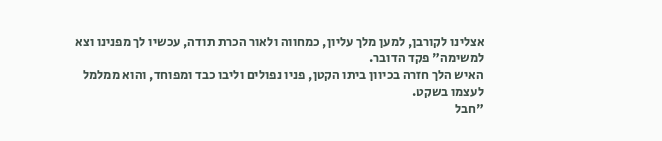אצלינו לקורבן, למען מלך עליון, כמחווה ולאור הכרת תודה, עכשיו לך מפנינו וצא למשימה" פקד הדובר.
האיש הלך חזרה בכיוון ביתו הקטן, פניו נפולים וליבו כבד ומפוחד, והוא ממלמל לעצמו בשקט.
"חבל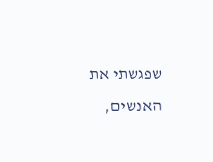שפגשתי את האנשים,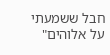חבל ששמעתי על אלוהים"